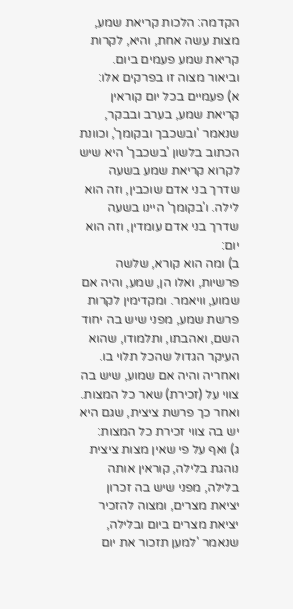הקדמה: הלכות קריאת שמע, מצות עשה אחת, והיא, לקרות קריאת שמע פעמים ביום. וביאור מצוה זו בפרקים אלו:
א) פעמיים בכל יום קוראין קריאת שמע, בערב ובבקר, שנאמר 'ובשכבך ובקומך', וכוונת הכתוב בלשון 'בשכבך' היא שיש לקרוא קריאת שמע בשעה שדרך בני אדם שוכבין, וזה הוא לילה. ו'בקומך' היינו בשעה שדרך בני אדם עומדין, וזה הוא יום:
ב) ומה הוא קורא, שלשה פרשיות, ואלו הן, שמע, והיה אם שמוע, וויאמר. ומקדימין לקרות פרשת שמע, מפני שיש בה יחוד השם, ואהבתו, ותלמודו, שהוא העיקר הגדול שהכל תלוי בו. ואחריה והיה אם שמוע, שיש בה צווי על (זכירת) שאר כל המצות. ואחר כך פרשת ציצית, שגם היא יש בה צווי זכירת כל המצות:
ג) ואף על פי שאין מצות ציצית נוהגת בלילה, קוראין אותה בלילה, מפני שיש בה זכרון יציאת מצרים, ומצוה להזכיר יציאת מצרים ביום ובלילה, שנאמר 'למען תזכור את יום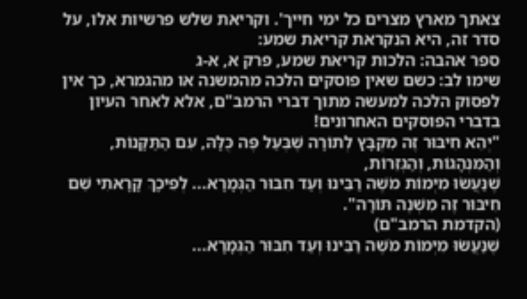צאתך מארץ מצרים כל ימי חייך'. וקריאת שלש פרשיות אלו, על סדר זה, היא הנקראת קריאת שמע:
ספר אהבה: הלכות קריאת שמע, פרק א, א-ג
שימו לב: כשם שאין פוסקים הלכה מהמשנה או מהגמרא, כך אין לפסוק הלכה למעשה מתוך דברי הרמב"ם, אלא לאחר העיון בדברי הפוסקים האחרונים!
"יְהֵא חִיבּוּר זֶה מִקְבָּץ לְתוֹרָה שֶׁבְּעַל פֶּה כֻּלָּהּ, עִם הַתַּקָּנוֹת, וְהַמִּנְהָגוֹת, וְהַגְּזֵרוֹת,
שֶׁנַּעֲשׂוּ מִיְּמוֹת מֹשֶׁה רַבֵּינוּ וְעַד חִבּוּר הַגְּמָרָא... לְפִיכָךְ קָרָאתִי שֵׁם חִיבּוּר זֶה מִשְׁנֶה תּוֹרָה".
(הקדמת הרמב"ם)
שֶׁנַּעֲשׂוּ מִיְּמוֹת מֹשֶׁה רַבֵּינוּ וְעַד חִבּוּר הַגְּמָרָא...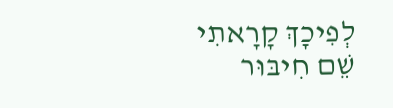לְפִיכָךְ קָרָאתִי שֵׁם חִיבּוּר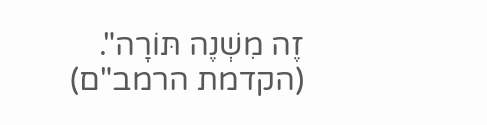זֶה מִשְׁנֶה תּוֹרָה".
(הקדמת הרמב"ם)